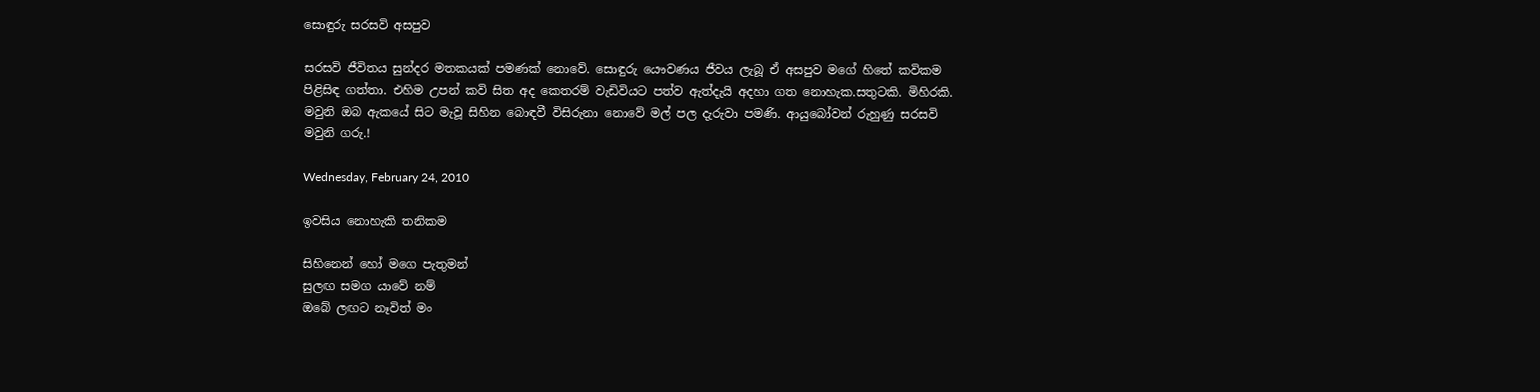සොඳුරු සරසවි අසපුව

සරසවි ජීවිතය සුන්දර මතකයක් පමණක් නොවේ. සොඳුරු යෞවණය ජීවය ලැබූ ඒ අසපුව මගේ හිතේ කවිකම පිළිසිඳ ගත්තා. එහිම උපන් කවි සිත අද කෙතරම් වැඩිවියට පත්ව ඇත්දැයි අදහා ගත නොහැක.සතුටකි. මිහිරකි. මවුනි ඔබ ඇකයේ සිට මැවූ සිහින බොඳවී විසිරුනා නොවේ මල් පල දැරුවා පමණි. ආයුබෝවන් රුහුණු සරසවි මවුනි ගරු.!

Wednesday, February 24, 2010

ඉවසිය නොහැකි තනිකම

සිහිනෙන් හෝ මගෙ පැතුමන් ‍
සුලඟ සමග යාවේ නම්
ඔබේ ලඟට නෑවිත් මං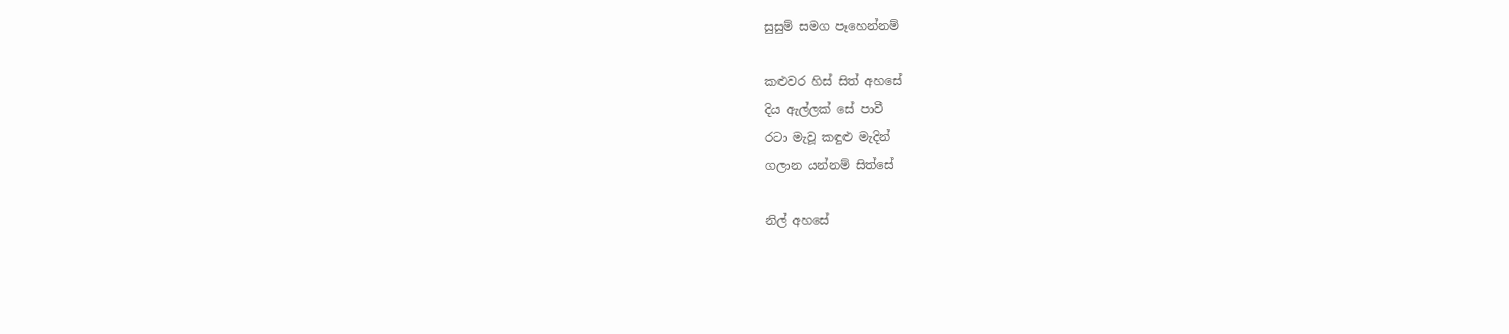සුසුම් සමග පෑහෙන්නම්

කළුවර හිස් සිත් අහසේ
දිය ඇල්ලක් සේ පාවී
රටා මැවූ කඳුළු මැදින්
ගලාන යන්නම් සිත්සේ

නිල් අහසේ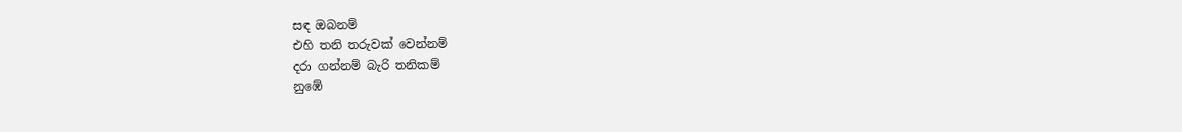සඳ ඔබනම්
එහි තනි තරුවක් වෙන්නම්
දරා ගන්නම් බැරි තනිකම්
නුඹේ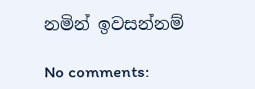නමින් ඉවසන්නම්

No comments: